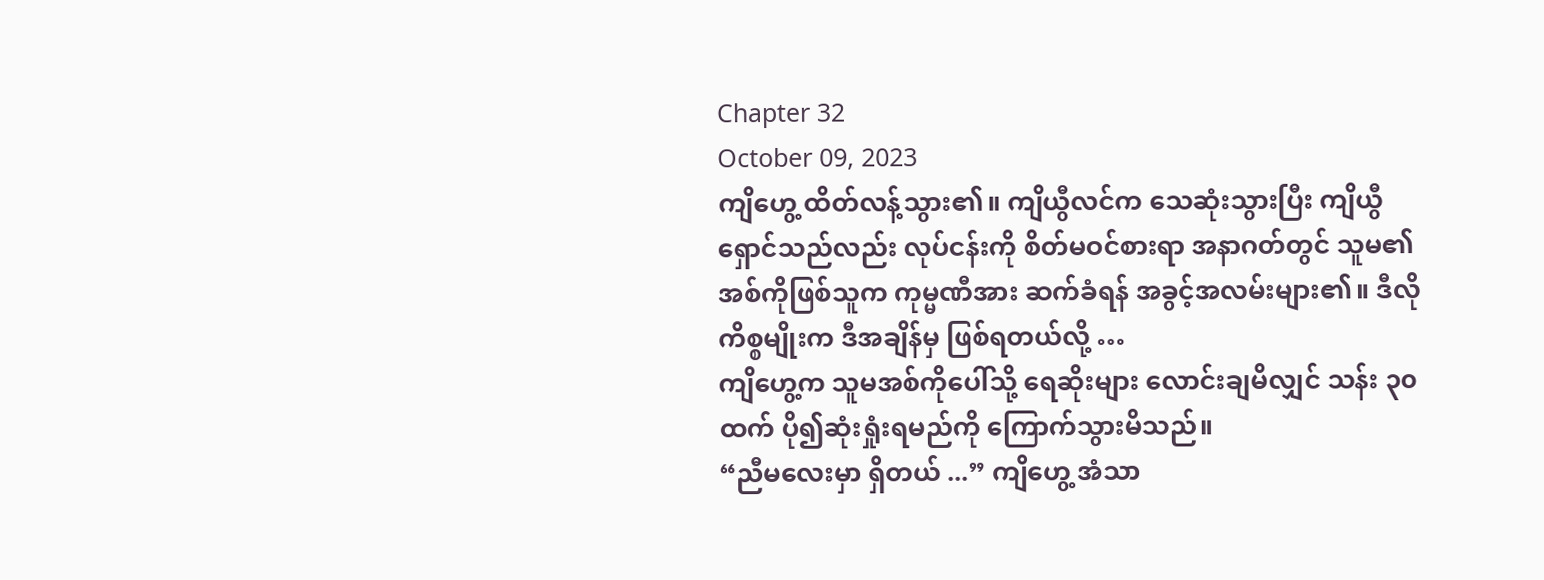Chapter 32
October 09, 2023
ကျိဟွေ့ ထိတ်လန့်သွား၏။ ကျိယွီလင်က သေဆုံးသွားပြီး ကျိယွီရှောင်သည်လည်း လုပ်ငန်းကို စိတ်မဝင်စားရာ အနာဂတ်တွင် သူမ၏ အစ်ကိုဖြစ်သူက ကုမ္မဏီအား ဆက်ခံရန် အခွင့်အလမ်းများ၏။ ဒီလိုကိစ္စမျိုးက ဒီအချိန်မှ ဖြစ်ရတယ်လို့ …
ကျိဟွေ့က သူမအစ်ကိုပေါ်သို့ ရေဆိုးများ လောင်းချမိလျှင် သန်း ၃၀ ထက် ပို၍ဆုံးရှုံးရမည်ကို ကြောက်သွားမိသည်။
“ညီမလေးမှာ ရှိတယ် ...” ကျိဟွေ့ အံသာ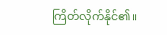ကြိတ်လိုက်နိုင်၏။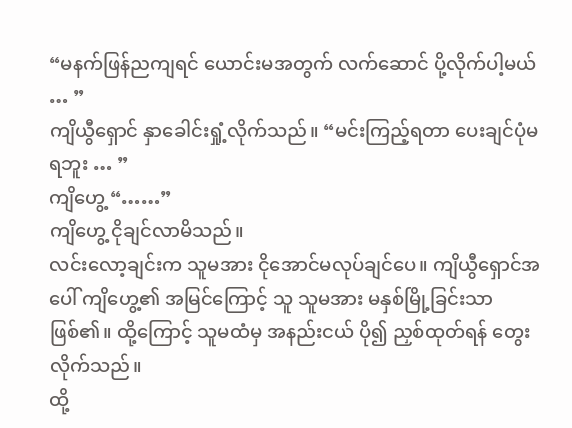“မနက်ဖြန်ညကျရင် ယောင်းမအတွက် လက်ဆောင် ပို့လိုက်ပါ့မယ် … ”
ကျိယွီရှောင် နှာခေါင်းရှုံ့လိုက်သည်။ “မင်းကြည့်ရတာ ပေးချင်ပုံမရဘူး … ”
ကျိဟွေ့ “……”
ကျိဟွေ့ ငိုချင်လာမိသည်။
လင်းလော့ချင်းက သူမအား ငိုအောင်မလုပ်ချင်ပေ။ ကျိယွီရှောင်အပေါ် ကျိဟွေ့၏ အမြင်ကြောင့် သူ သူမအား မနှစ်မြို့ခြင်းသာ ဖြစ်၏။ ထို့ကြောင့် သူမထံမှ အနည်းငယ် ပို၍ ညှစ်ထုတ်ရန် တွေးလိုက်သည်။
ထို့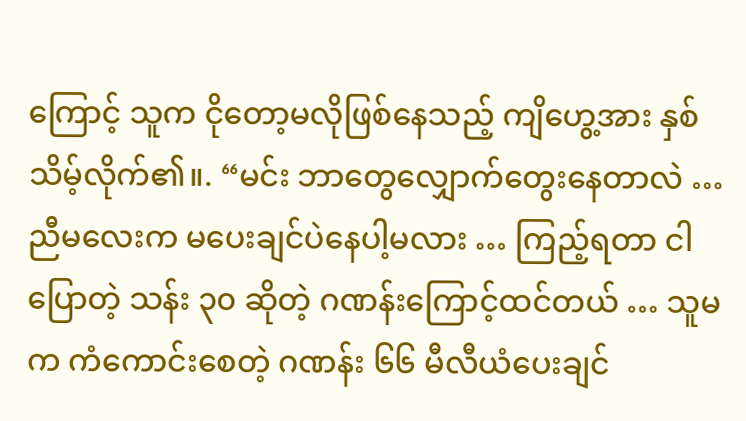ကြောင့် သူက ငိုတော့မလိုဖြစ်နေသည့် ကျိဟွေ့အား နှစ်သိမ့်လိုက်၏။. “မင်း ဘာတွေလျှောက်တွေးနေတာလဲ … ညီမလေးက မပေးချင်ပဲနေပါ့မလား … ကြည့်ရတာ ငါပြောတဲ့ သန်း ၃၀ ဆိုတဲ့ ဂဏန်းကြောင့်ထင်တယ် … သူမက ကံကောင်းစေတဲ့ ဂဏန်း ၆၆ မီလီယံပေးချင်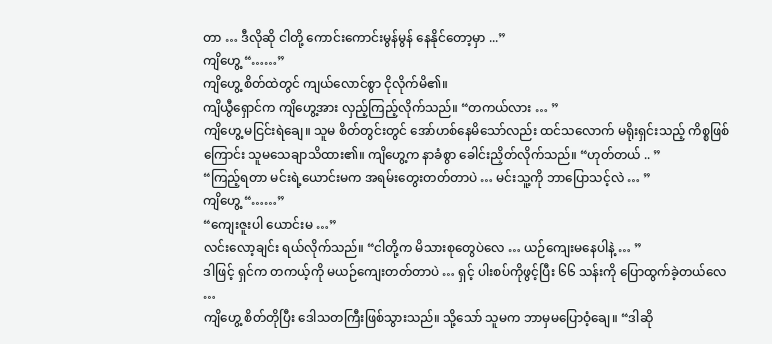တာ … ဒီလိုဆို ငါတို့ ကောင်းကောင်းမွန်မွန် နေနိုင်တော့မှာ ...”
ကျိဟွေ့ “……”
ကျိဟွေ့ စိတ်ထဲတွင် ကျယ်လောင်စွာ ငိုလိုက်မိ၏။
ကျိယွီရှောင်က ကျိဟွေ့အား လှည့်ကြည့်လိုက်သည်။ “တကယ်လား … ”
ကျိဟွေ့ မငြင်းရဲချေ။ သူမ စိတ်တွင်းတွင် အော်ဟစ်နေမိသော်လည်း ထင်သလောက် မရိုးရှင်းသည့် ကိစ္စဖြစ်ကြောင်း သူမသေချာသိထား၏။ ကျိဟွေ့က နာခံစွာ ခေါင်းညှိတ်လိုက်သည်။ “ဟုတ်တယ် .. ”
“ကြည့်ရတာ မင်းရဲ့ယောင်းမက အရမ်းတွေးတတ်တာပဲ … မင်းသူ့ကို ဘာပြောသင့်လဲ … ”
ကျိဟွေ့ “……”
“ကျေးဇူးပါ ယောင်းမ …”
လင်းလော့ချင်း ရယ်လိုက်သည်။ “ငါတို့က မိသားစုတွေပဲလေ … ယဉ်ကျေးမနေပါနဲ့ … ”
ဒါဖြင့် ရှင်က တကယ့်ကို မယဉ်ကျေးတတ်တာပဲ … ရှင့် ပါးစပ်ကိုဖွင့်ပြီး ၆၆ သန်းကို ပြောထွက်ခဲ့တယ်လေ …
ကျိဟွေ့ စိတ်တိုပြီး ဒေါသတကြီးဖြစ်သွားသည်။ သို့သော် သူမက ဘာမှမပြောဝံ့ချေ။ “ဒါဆို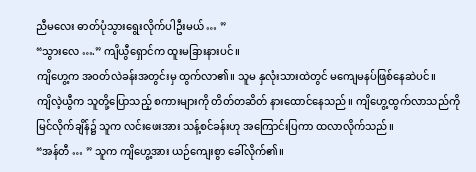ညီမလေး ဓာတ်ပုံသွားရွေးလိုက်ပါဦးမယ် … ”
“သွားလေ ….” ကျိယွီရှောင်က ထူးမခြားနားပင်။
ကျိဟွေ့က အဝတ်လဲခန်းအတွင်းမှ ထွက်လာ၏။ သူမ နှလုံးသားထဲတွင် မကျေမနပ်ဖြစ်နေဆဲပင်။
ကျိလဲ့ယွီက သူတို့ပြောသည့် စကားများကို တိတ်တဆိတ် နားထောင်နေသည်။ ကျိဟွေ့ထွက်လာသည်ကို မြင်လိုက်ချိန်၌ သူက လင်းဖေးအား သန့်စင်ခန်းဟု အကြောင်းပြကာ ထလာလိုက်သည်။
“အန်တီ … ” သူက ကျိဟွေ့အား ယဉ်ကျေးစွာ ခေါ်လိုက်၏။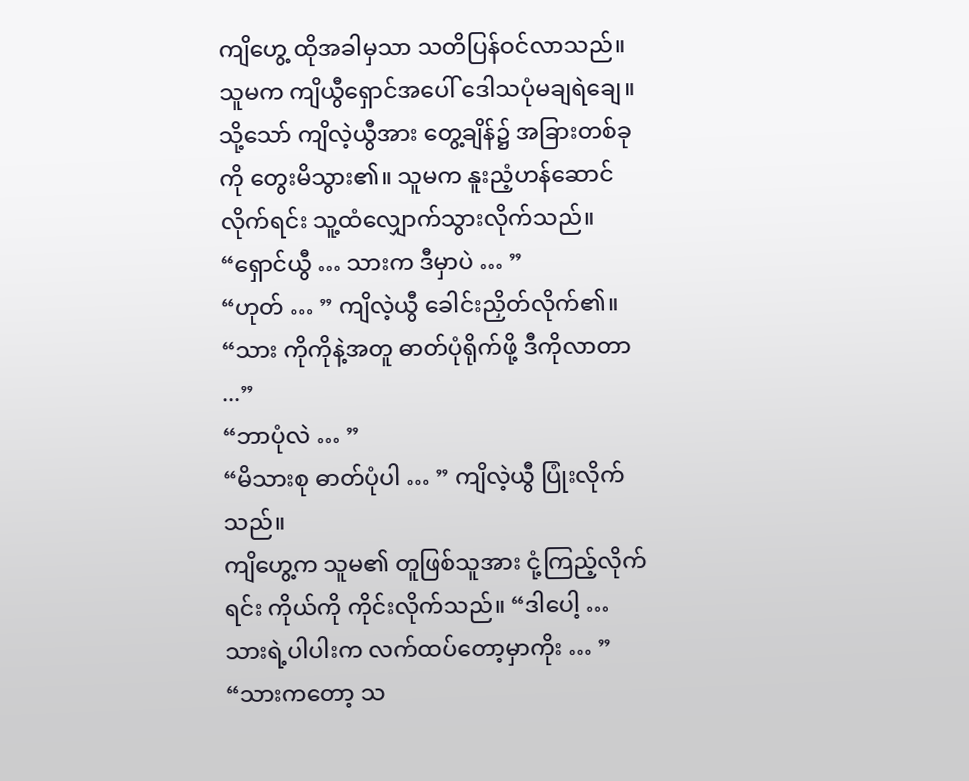ကျိဟွေ့ ထိုအခါမှသာ သတိပြန်ဝင်လာသည်။
သူမက ကျိယွီရှောင်အပေါ် ဒေါသပုံမချရဲချေ။ သို့သော် ကျိလဲ့ယွီအား တွေ့ချိန်၌ အခြားတစ်ခုကို တွေးမိသွား၏။ သူမက နူးညံ့ဟန်ဆောင်လိုက်ရင်း သူ့ထံလျှောက်သွားလိုက်သည်။
“ရှောင်ယွီ … သားက ဒီမှာပဲ … ”
“ဟုတ် … ” ကျိလဲ့ယွီ ခေါင်းညှိတ်လိုက်၏။ “သား ကိုကိုနဲ့အတူ ဓာတ်ပုံရိုက်ဖို့ ဒီကိုလာတာ ...”
“ဘာပုံလဲ … ”
“မိသားစု ဓာတ်ပုံပါ … ” ကျိလဲ့ယွီ ပြုံးလိုက်သည်။
ကျိဟွေ့က သူမ၏ တူဖြစ်သူအား ငုံ့ကြည့်လိုက်ရင်း ကိုယ်ကို ကိုင်းလိုက်သည်။ “ဒါပေါ့ … သားရဲ့ပါပါးက လက်ထပ်တော့မှာကိုး … ”
“သားကတော့ သ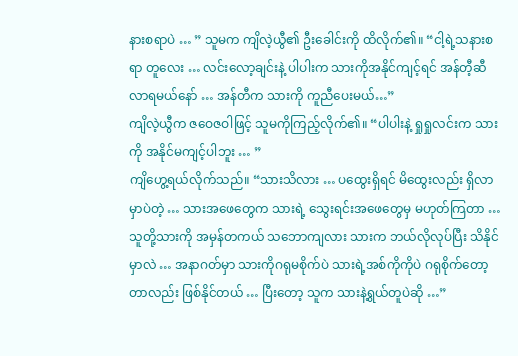နားစရာပဲ … ” သူမက ကျိလဲ့ယွီ၏ ဦးခေါင်းကို ထိလိုက်၏။ “ငါ့ရဲ့သနားစရာ တူလေး … လင်းလော့ချင်းနဲ့ ပါပါးက သားကိုအနိုင်ကျင့်ရင် အန်တီ့ဆီလာရမယ်နော် … အန်တီက သားကို ကူညီပေးမယ်…”
ကျိလဲ့ယွီက ဇဝေဇဝါဖြင့် သူမကိုကြည့်လိုက်၏။ “ပါပါးနဲ့ ရှုရှုလင်းက သားကို အနိုင်မကျင့်ပါဘူး … ”
ကျိဟွေ့ရယ်လိုက်သည်။ “သားသိလား … ပထွေးရှိရင် မိထွေးလည်း ရှိလာမှာပဲတဲ့ … သားအဖေတွေက သားရဲ့ သွေးရင်းအဖေတွေမှ မဟုတ်ကြတာ … သူတို့သားကို အမှန်တကယ် သဘောကျလား သားက ဘယ်လိုလုပ်ပြီး သိနိုင်မှာလဲ … အနာဂတ်မှာ သားကိုဂရုမစိုက်ပဲ သားရဲ့အစ်ကိုကိုပဲ ဂရုစိုက်တော့တာလည်း ဖြစ်နိုင်တယ် … ပြီးတော့ သူက သားနဲ့ရွယ်တူပဲဆို …”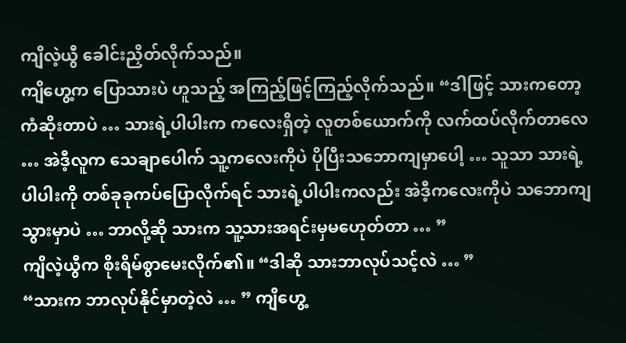ကျိလဲ့ယွီ ခေါင်းညှိတ်လိုက်သည်။
ကျိဟွေ့က ပြောသားပဲ ဟူသည့် အကြည့်ဖြင့်ကြည့်လိုက်သည်။ “ဒါဖြင့် သားကတော့ ကံဆိုးတာပဲ … သားရဲ့ပါပါးက ကလေးရှိတဲ့ လူတစ်ယောက်ကို လက်ထပ်လိုက်တာလေ … အဲဒီ့လူက သေချာပေါက် သူ့ကလေးကိုပဲ ပိုပြီးသဘောကျမှာပေါ့ … သူသာ သားရဲ့ပါပါးကို တစ်ခုခုကပ်ပြောလိုက်ရင် သားရဲ့ပါပါးကလည်း အဲဒီ့ကလေးကိုပဲ သဘောကျသွားမှာပဲ … ဘာလို့ဆို သားက သူ့သားအရင်းမှမဟေုတ်တာ … ”
ကျိလဲ့ယွီက စိုးရိမ်စွာမေးလိုက်၏။ “ဒါဆို သားဘာလုပ်သင့်လဲ … ”
“သားက ဘာလုပ်နိုင်မှာတဲ့လဲ … ” ကျိဟွေ့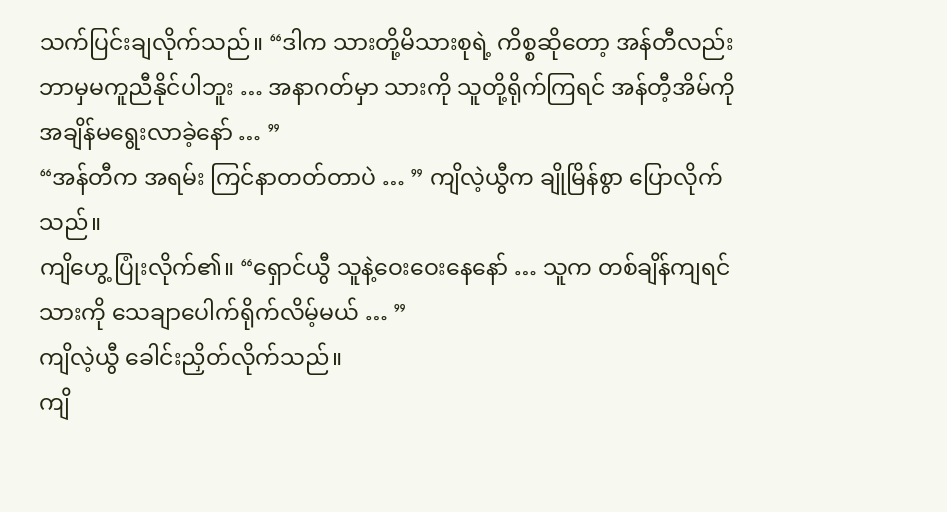သက်ပြင်းချလိုက်သည်။ “ဒါက သားတို့မိသားစုရဲ့ ကိစ္စဆိုတော့ အန်တီလည်း ဘာမှမကူညီနိုင်ပါဘူး … အနာဂတ်မှာ သားကို သူတို့ရိုက်ကြရင် အန်တီ့အိမ်ကို အချိန်မရွေးလာခဲ့နော် … ”
“အန်တီက အရမ်း ကြင်နာတတ်တာပဲ … ” ကျိလဲ့ယွီက ချိုမြိန်စွာ ပြောလိုက်သည်။
ကျိဟွေ့ ပြုံးလိုက်၏။ “ရှောင်ယွီ သူနဲ့ဝေးဝေးနေနော် … သူက တစ်ချိန်ကျရင် သားကို သေချာပေါက်ရိုက်လိမ့်မယ် … ”
ကျိလဲ့ယွီ ခေါင်းညှိတ်လိုက်သည်။
ကျိ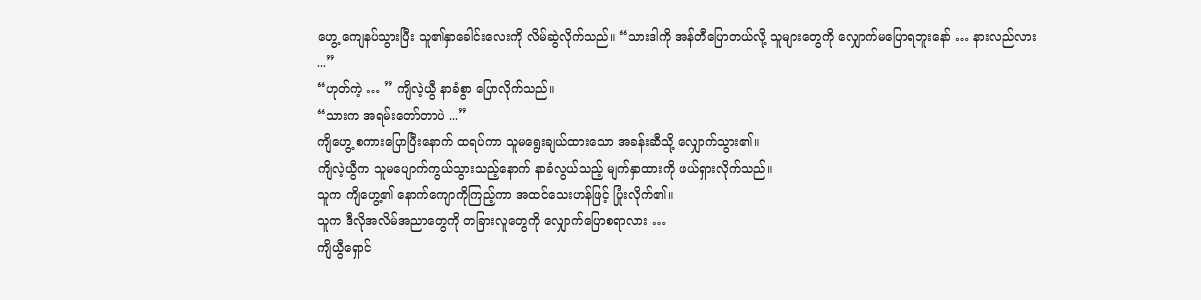ဟွေ့ ကျေနပ်သွားပြီး သူ၏နှာခေါင်းလေးကို လိမ်ဆွဲလိုက်သည်။ “သားဒါကို အန်တီပြောတယ်လို့ သူများတွေကို လျှောက်မပြောရဘူးနော် … နားလည်လား ...”
“ဟုတ်ကဲ့ … ” ကျိလဲ့ယွီ နာခံစွာ ပြောလိုက်သည်။
“သားက အရမ်းတော်တာပဲ ...”
ကျိဟွေ့ စကားပြောပြီးနောက် ထရပ်ကာ သူမရွေးချယ်ထားသော အခန်းဆီသို့ လျှောက်သွား၏။
ကျိလဲ့ယွီက သူမပျောက်ကွယ်သွားသည့်နောက် နာခံလွယ်သည့် မျက်နှာထားကို ဖယ်ရှားလိုက်သည်။
သူက ကျိဟွေ့၏ နောက်ကျောကိုကြည့်ကာ အထင်သေးဟန်ဖြင့် ပြုံးလိုက်၏။
သူက ဒီလိုအလိမ်အညာတွေကို တခြားလူတွေကို လျှောက်ပြောစရာလား …
ကျိယွီရှောင်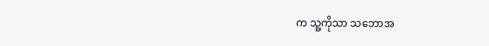က သူ့ကိုသာ သဘောအ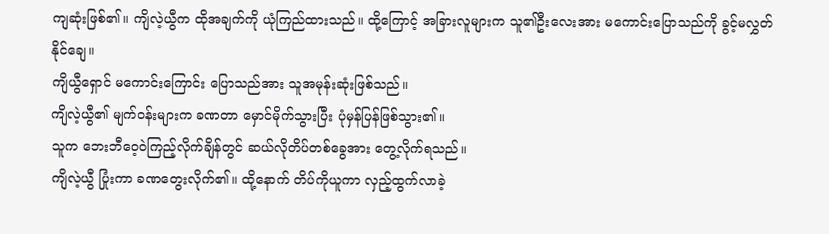ကျဆုံးဖြစ်၏။ ကျိလဲ့ယွီက ထိုအချက်ကို ယုံကြည်ထားသည်။ ထို့ကြောင့် အခြားလူများက သူ၏ဦးလေးအား မကောင်းပြောသည်ကို ခွင့်မလွှတ်နိုင်ချေ။
ကျိယွီရှောင် မကောင်းကြောင်း ပြောသည်အား သူအမုန်းဆုံးဖြစ်သည်။
ကျိလဲ့ယွီ၏ မျက်ဝန်းများက ခဏတာ မှောင်မိုက်သွားပြီး ပုံမှန်ပြန်ဖြစ်သွား၏။
သူက ဘေးဘီဝေ့ဝဲကြည့်လိုက်ချိန်တွင် ဆယ်လိုတိပ်တစ်ခွေအား တွေ့လိုက်ရသည်။
ကျိလဲ့ယွီ ပြုံးကာ ခဏတွေးလိုက်၏။ ထို့နောက် တိပ်ကိုယူကာ လှည့်ထွက်လာခဲ့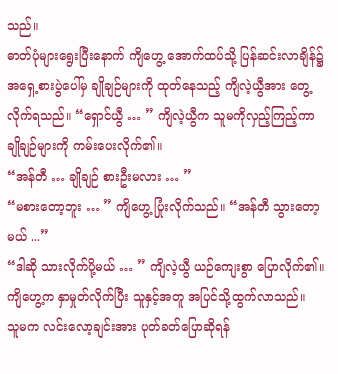သည်။
ဓာတ်ပုံများရွေးပြီးနောက် ကျိဟွေ့ အောက်ထပ်သို့ ပြန်ဆင်းလာချိန်၌ အရှေ့စားပွဲပေါ်မှ ချိုချဉ်များကို ထုတ်နေသည့် ကျိလဲ့ယွီအား တွေ့လိုက်ရသည်။ “ရှောင်ယွီ … ” ကျိလဲ့ယွီက သူမကိုလှည့်ကြည့်ကာ ချိုချဉ်များကို ကမ်းပေးလိုက်၏။
“အန်တီ … ချိုချဉ် စားဦးမလား … ”
“မစားတော့ဘူး … ” ကျိဟွေ့ ပြုံးလိုက်သည်။ “အန်တီ သွားတော့မယ် ...”
“ဒါဆို သားလိုက်ပို့မယ် … ” ကျိလဲ့ယွီ ယဉ်ကျေးစွာ ပြောလိုက်၏။
ကျိဟွေ့က နှာမှုတ်လိုက်ပြီး သူနှင့်အတူ အပြင်သို့ထွက်လာသည်။
သူမက လင်းလော့ချင်းအား ပုတ်ခတ်ပြောဆိုရန်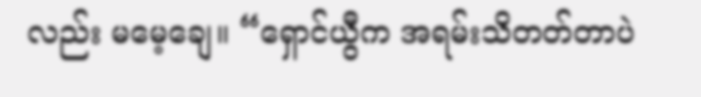လည်း မမေ့ချေ။ “ရှောင်ယွီက အရမ်းသိတတ်တာပဲ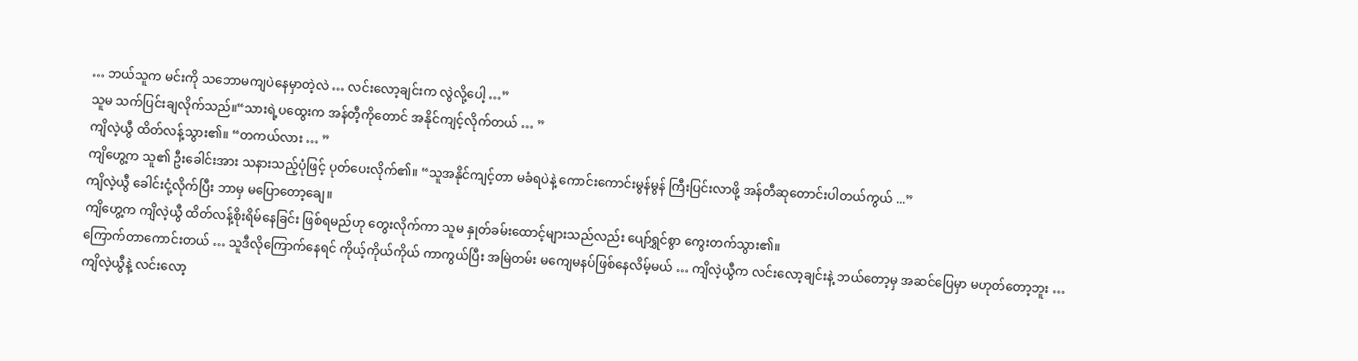… ဘယ်သူက မင်းကို သဘောမကျပဲနေမှာတဲ့လဲ … လင်းလော့ချင်းက လွဲလို့ပေါ့ …”
သူမ သက်ပြင်းချလိုက်သည်။“သားရဲ့ပထွေးက အန်တီ့ကိုတောင် အနိုင်ကျင့်လိုက်တယ် … ”
ကျိလဲ့ယွီ ထိတ်လန့်သွား၏။ “တကယ်လား … ”
ကျိဟွေ့က သူ၏ ဦးခေါင်းအား သနားသည့်ပုံဖြင့် ပုတ်ပေးလိုက်၏။ “သူအနိုင်ကျင့်တာ မခံရပဲနဲ့ ကောင်းကောင်းမွန်မွန် ကြီးပြင်းလာဖို့ အန်တီဆုတောင်းပါတယ်ကွယ် ...”
ကျိလဲ့ယွီ ခေါင်းငုံ့လိုက်ပြီး ဘာမှ မပြောတော့ချေ။
ကျိဟွေ့က ကျိလဲ့ယွီ ထိတ်လန့်စိုးရိမ်နေခြင်း ဖြစ်ရမည်ဟု တွေးလိုက်ကာ သူမ နှုတ်ခမ်းထောင့်များသည်လည်း ပျော်ရွှင်စွာ ကွေးတက်သွား၏။
ကြောက်တာကောင်းတယ် … သူဒီလိုကြောက်နေရင် ကိုယ့်ကိုယ်ကိုယ် ကာကွယ်ပြီး အမြဲတမ်း မကျေမနပ်ဖြစ်နေလိမ့်မယ် … ကျိလဲ့ယွီက လင်းလော့ချင်းနဲ့ ဘယ်တော့မှ အဆင်ပြေမှာ မဟုတ်တော့ဘူး …
ကျိလဲ့ယွီနဲ့ လင်းလော့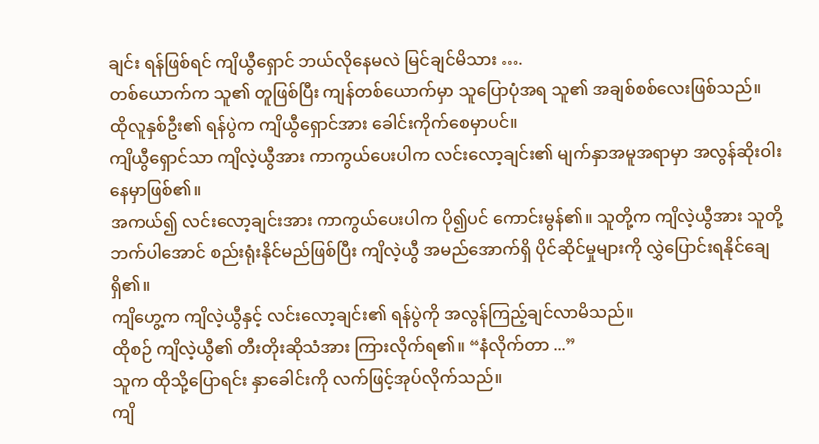ချင်း ရန်ဖြစ်ရင် ကျိယွီရှောင် ဘယ်လိုနေမလဲ မြင်ချင်မိသား ….
တစ်ယောက်က သူ၏ တူဖြစ်ပြီး ကျန်တစ်ယောက်မှာ သူပြောပုံအရ သူ၏ အချစ်စစ်လေးဖြစ်သည်။ ထိုလူနှစ်ဦး၏ ရန်ပွဲက ကျိယွီရှောင်အား ခေါင်းကိုက်စေမှာပင်။
ကျိယွီရှောင်သာ ကျိလဲ့ယွီအား ကာကွယ်ပေးပါက လင်းလော့ချင်း၏ မျက်နှာအမူအရာမှာ အလွန်ဆိုးဝါးနေမှာဖြစ်၏။
အကယ်၍ လင်းလော့ချင်းအား ကာကွယ်ပေးပါက ပို၍ပင် ကောင်းမွန်၏။ သူတို့က ကျိလဲ့ယွီအား သူတို့ဘက်ပါအောင် စည်းရုံးနိုင်မည်ဖြစ်ပြီး ကျိလဲ့ယွီ အမည်အောက်ရှိ ပိုင်ဆိုင်မှုများကို လွှဲပြောင်းရနိုင်ချေရှိ၏။
ကျိဟွေ့က ကျိလဲ့ယွီနှင့် လင်းလော့ချင်း၏ ရန်ပွဲကို အလွန်ကြည့်ချင်လာမိသည်။
ထိုစဉ် ကျိလဲ့ယွီ၏ တီးတိုးဆိုသံအား ကြားလိုက်ရ၏။ “နံလိုက်တာ ...”
သူက ထိုသို့ပြောရင်း နှာခေါင်းကို လက်ဖြင့်အုပ်လိုက်သည်။
ကျိ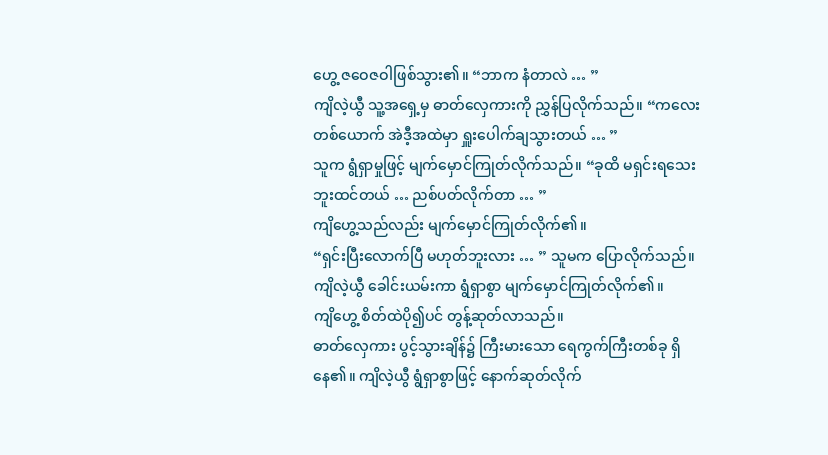ဟွေ့ ဇဝေဇဝါဖြစ်သွား၏။ “ဘာက နံတာလဲ … ”
ကျိလဲ့ယွီ သူ့အရှေ့မှ ဓာတ်လှေကားကို ညွှန်ပြလိုက်သည်။ “ကလေးတစ်ယောက် အဲဒီ့အထဲမှာ ရှူးပေါက်ချသွားတယ် … ”
သူက ရွံရှာမှုဖြင့် မျက်မှောင်ကြုတ်လိုက်သည်။ “ခုထိ မရှင်းရသေးဘူးထင်တယ် … ညစ်ပတ်လိုက်တာ … ”
ကျိဟွေ့သည်လည်း မျက်မှောင်ကြုတ်လိုက်၏။
“ရှင်းပြီးလောက်ပြီ မဟုတ်ဘူးလား … ” သူမက ပြောလိုက်သည်။
ကျိလဲ့ယွီ ခေါင်းယမ်းကာ ရွံရှာစွာ မျက်မှောင်ကြုတ်လိုက်၏။
ကျိဟွေ့ စိတ်ထဲပို၍ပင် တွန့်ဆုတ်လာသည်။
ဓာတ်လှေကား ပွင့်သွားချိန်၌ ကြီးမားသော ရေကွက်ကြီးတစ်ခု ရှိနေ၏။ ကျိလဲ့ယွီ ရွံရှာစွာဖြင့် နောက်ဆုတ်လိုက်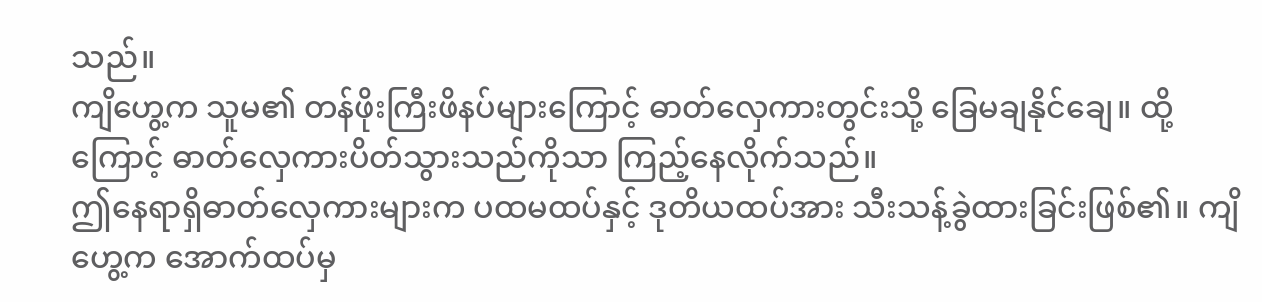သည်။
ကျိဟွေ့က သူမ၏ တန်ဖိုးကြီးဖိနပ်များကြောင့် ဓာတ်လှေကားတွင်းသို့ ခြေမချနိုင်ချေ။ ထို့ကြောင့် ဓာတ်လှေကားပိတ်သွားသည်ကိုသာ ကြည့်နေလိုက်သည်။
ဤနေရာရှိဓာတ်လှေကားများက ပထမထပ်နှင့် ဒုတိယထပ်အား သီးသန့်ခွဲထားခြင်းဖြစ်၏။ ကျိဟွေ့က အောက်ထပ်မှ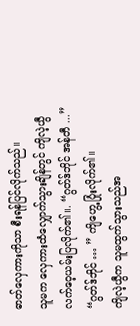ဓာတ်လှေကားကိုသာ စီးရန်ပြင်လိုက်သည်။
သူမက လှေကားထံလျှောက်သွားချိန်တွင် ကျိလဲ့ယွီ လက်ဝေ့ယမ်းပြလိုက်၏။. “ဂွတ်ဒ်ဘိုင် အန်တီ ...”
“ဂွတ်ဒ်ဘိုင် … ” ကျိဟွေ့ ပြုံးလိုက်၏။
ကျိလဲ့ယွီက သူမထွက်သွားသည်အ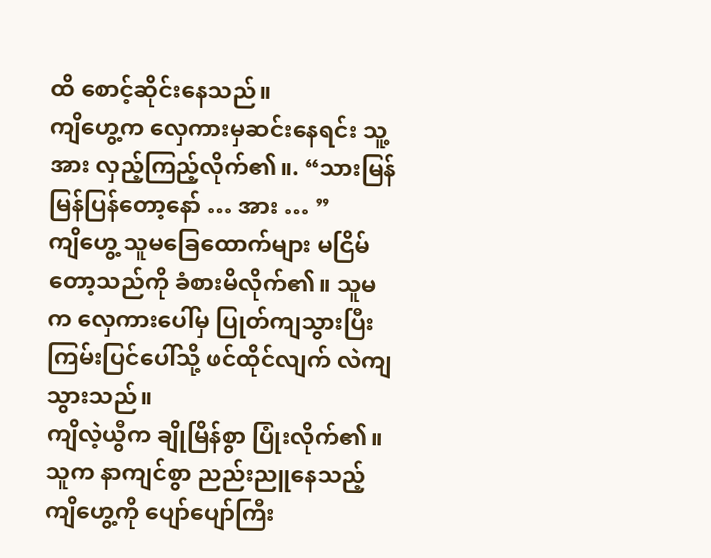ထိ စောင့်ဆိုင်းနေသည်။
ကျိဟွေ့က လှေကားမှဆင်းနေရင်း သူ့အား လှည့်ကြည့်လိုက်၏။. “သားမြန်မြန်ပြန်တော့နော် … အား … ”
ကျိဟွေ့ သူမခြေထောက်များ မငြိမ်တော့သည်ကို ခံစားမိလိုက်၏။ သူမက လှေကားပေါ်မှ ပြုတ်ကျသွားပြီး ကြမ်းပြင်ပေါ်သို့ ဖင်ထိုင်လျက် လဲကျသွားသည်။
ကျိလဲ့ယွီက ချိုမြိန်စွာ ပြုံးလိုက်၏။
သူက နာကျင်စွာ ညည်းညူနေသည့် ကျိဟွေ့ကို ပျော်ပျော်ကြီး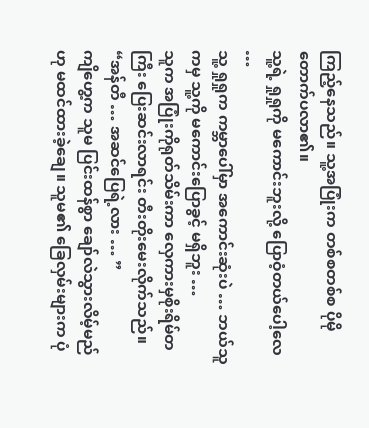ကြည့်နေသည်။ သူ့အပြုံးက တစ်စတစ်စ ပိုမိုတောက်ပလာ၏။
သူ့ရဲ့ ရှုရှုကို မကောင်းဘူးလို့ ပြောဝံ့တယ်ပေါ့လေ …
သူ့ ရှုရှုက ကမ္ဘာပေါ်မှာ အကောင်းဆုံးပဲ … ဘယ်သူကမှ သူ့ကို မကောင်းပြောခွင့် မရှိဘူး …
သူက အပြုံးကိုရုတ်သိမ်းကာ လှေကားမှစိုးရိမ်တကြီး ပြေးဆင်းလာရင်း တီးတိုးမေးလိုက်သည်။ “အန်တီ … အဆင်ပြေရဲ့လား … ”
ကျိဟွေ့က သူမ ပြင်းထန်စွာ ချော်လဲသွားလိမ့်မည်ဟု မထင်ထားခဲ့ချေ။ သူမ၏ ခြေလှမ်းများက ပုံ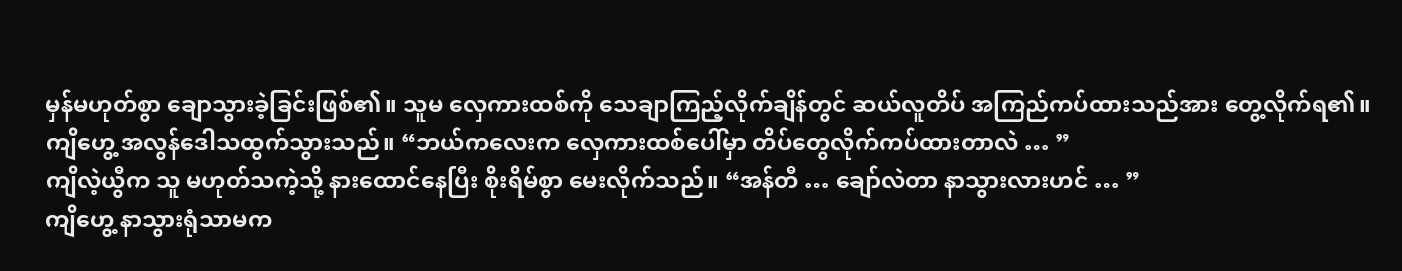မှန်မဟုတ်စွာ ချောသွားခဲ့ခြင်းဖြစ်၏။ သူမ လှေကားထစ်ကို သေချာကြည့်လိုက်ချိန်တွင် ဆယ်လူတိပ် အကြည်ကပ်ထားသည်အား တွေ့လိုက်ရ၏။
ကျိဟွေ့ အလွန်ဒေါသထွက်သွားသည်။ “ဘယ်ကလေးက လှေကားထစ်ပေါ်မှာ တိပ်တွေလိုက်ကပ်ထားတာလဲ … ”
ကျိလဲ့ယွီက သူ မဟုတ်သကဲ့သို့ နားထောင်နေပြီး စိုးရိမ်စွာ မေးလိုက်သည်။ “အန်တီ … ချော်လဲတာ နာသွားလားဟင် … ”
ကျိဟွေ့ နာသွားရုံသာမက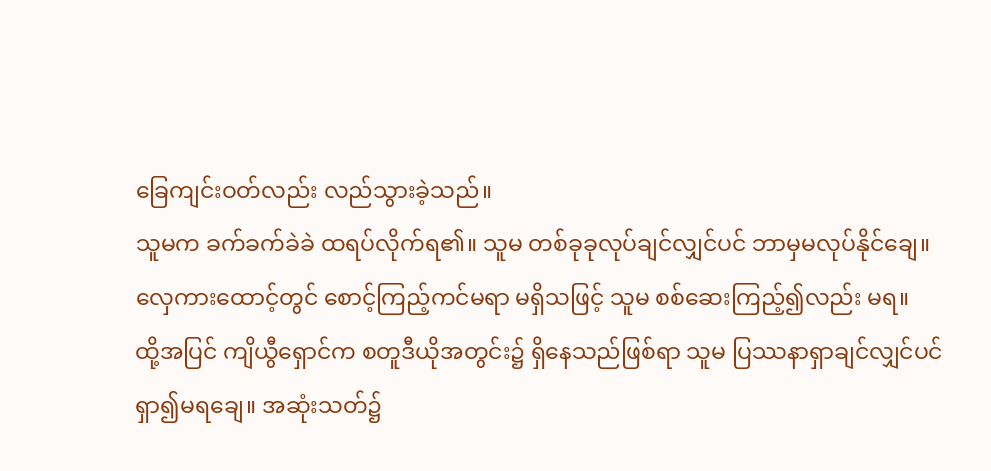ခြေကျင်းဝတ်လည်း လည်သွားခဲ့သည်။
သူမက ခက်ခက်ခဲခဲ ထရပ်လိုက်ရ၏။ သူမ တစ်ခုခုလုပ်ချင်လျှင်ပင် ဘာမှမလုပ်နိုင်ချေ။
လှေကားထောင့်တွင် စောင့်ကြည့်ကင်မရာ မရှိသဖြင့် သူမ စစ်ဆေးကြည့်၍လည်း မရ။
ထို့အပြင် ကျိယွီရှောင်က စတူဒီယိုအတွင်း၌ ရှိနေသည်ဖြစ်ရာ သူမ ပြဿနာရှာချင်လျှင်ပင် ရှာ၍မရချေ။ အဆုံးသတ်၌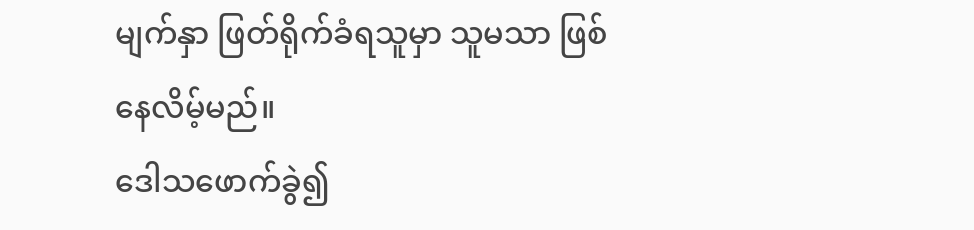မျက်နှာ ဖြတ်ရိုက်ခံရသူမှာ သူမသာ ဖြစ်နေလိမ့်မည်။
ဒေါသဖောက်ခွဲ၍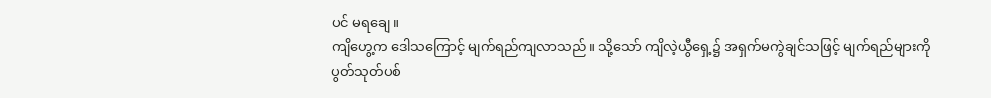ပင် မရချေ။
ကျိဟွေ့က ဒေါသကြောင့် မျက်ရည်ကျလာသည်။ သို့သော် ကျိလဲ့ယွီရှေ့၌ အရှက်မကွဲချင်သဖြင့် မျက်ရည်များကို ပွတ်သုတ်ပစ်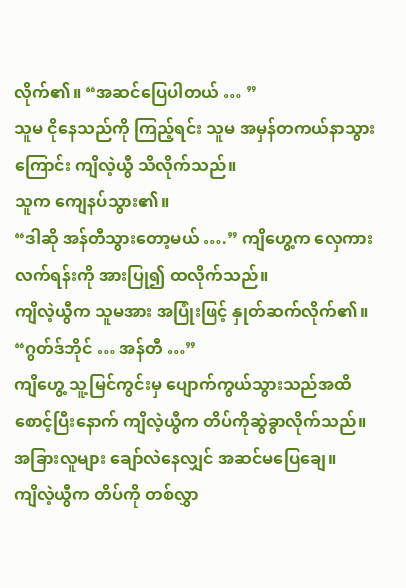လိုက်၏။ “အဆင်ပြေပါတယ် … ”
သူမ ငိုနေသည်ကို ကြည့်ရင်း သူမ အမှန်တကယ်နာသွားကြောင်း ကျိလဲ့ယွီ သိလိုက်သည်။
သူက ကျေနပ်သွား၏။
“ဒါဆို အန်တီသွားတော့မယ် ….” ကျိဟွေ့က လှေကားလက်ရန်းကို အားပြု၍ ထလိုက်သည်။
ကျိလဲ့ယွီက သူမအား အပြုံးဖြင့် နှုတ်ဆက်လိုက်၏။ “ဂွတ်ဒ်ဘိုင် … အန်တီ …”
ကျိဟွေ့ သူ့မြင်ကွင်းမှ ပျောက်ကွယ်သွားသည်အထိ စောင့်ပြီးနောက် ကျိလဲ့ယွီက တိပ်ကိုဆွဲခွာလိုက်သည်။
အခြားလူများ ချော်လဲနေလျှင် အဆင်မပြေချေ။
ကျိလဲ့ယွီက တိပ်ကို တစ်လွှာ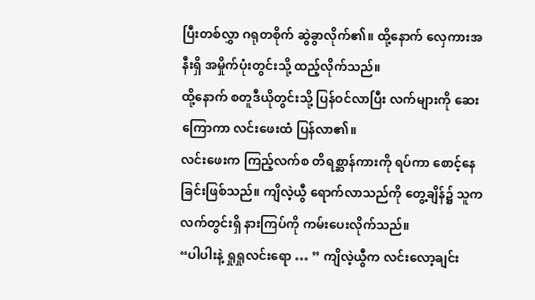ပြီးတစ်လွှာ ဂရုတစိုက် ဆွဲခွာလိုက်၏။ ထို့နောက် လှေကားအနီးရှိ အမှိုက်ပုံးတွင်းသို့ ထည့်လိုက်သည်။
ထို့နောက် စတူဒီယိုတွင်းသို့ ပြန်ဝင်လာပြီး လက်များကို ဆေးကြောကာ လင်းဖေးထံ ပြန်လာ၏။
လင်းဖေးက ကြည့်လက်စ တိရစ္ဆာန်ကားကို ရပ်ကာ စောင့်နေခြင်းဖြစ်သည်။ ကျိလဲ့ယွီ ရောက်လာသည်ကို တွေ့ချိန်၌ သူက လက်တွင်းရှိ နားကြပ်ကို ကမ်းပေးလိုက်သည်။
“ပါပါးနဲ့ ရှုရှုလင်းရော … ” ကျိလဲ့ယွီက လင်းလော့ချင်း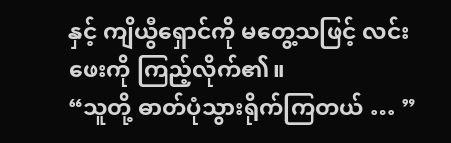နှင့် ကျိယွီရှောင်ကို မတွေ့သဖြင့် လင်းဖေးကို ကြည့်လိုက်၏။
“သူတို့ ဓာတ်ပုံသွားရိုက်ကြတယ် … ”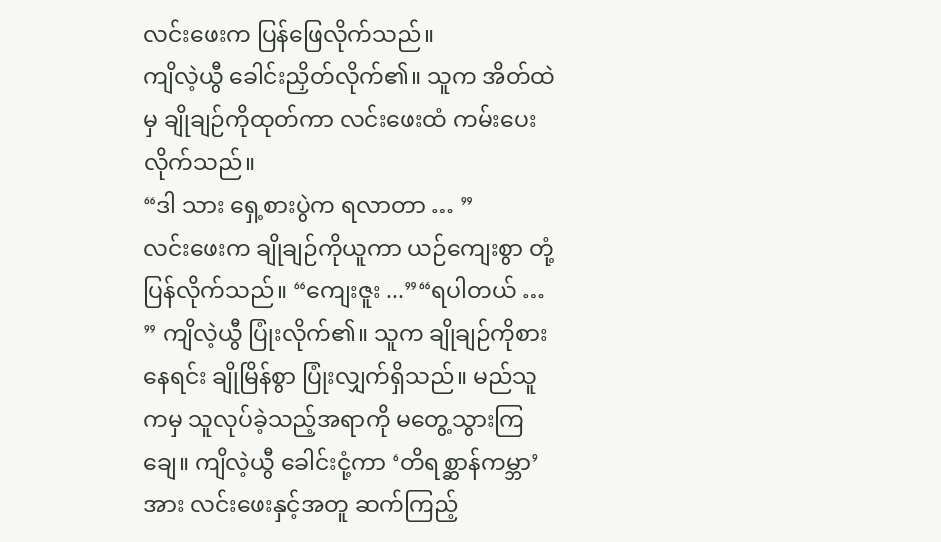လင်းဖေးက ပြန်ဖြေလိုက်သည်။
ကျိလဲ့ယွီ ခေါင်းညှိတ်လိုက်၏။ သူက အိတ်ထဲမှ ချိုချဉ်ကိုထုတ်ကာ လင်းဖေးထံ ကမ်းပေးလိုက်သည်။
“ဒါ သား ရှေ့စားပွဲက ရလာတာ … ”
လင်းဖေးက ချိုချဉ်ကိုယူကာ ယဉ်ကျေးစွာ တုံ့ပြန်လိုက်သည်။ “ကျေးဇူး ...”“ရပါတယ် … ” ကျိလဲ့ယွီ ပြုံးလိုက်၏။ သူက ချိုချဉ်ကိုစားနေရင်း ချိုမြိန်စွာ ပြုံးလျှက်ရှိသည်။ မည်သူကမှ သူလုပ်ခဲ့သည့်အရာကို မတွေ့သွားကြချေ။ ကျိလဲ့ယွီ ခေါင်းငုံ့ကာ ‘တိရစ္ဆာန်ကမ္ဘာ’ အား လင်းဖေးနှင့်အတူ ဆက်ကြည့်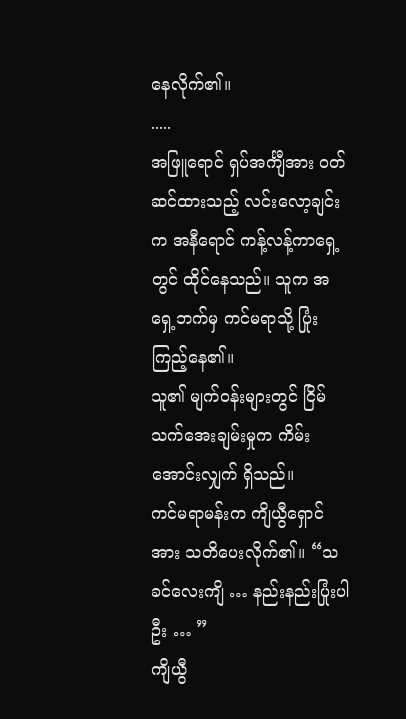နေလိုက်၏။
.....
အဖြူရောင် ရှပ်အင်္ကျီအား ဝတ်ဆင်ထားသည့် လင်းလော့ချင်းက အနီရောင် ကန့်လန့်ကာရှေ့တွင် ထိုင်နေသည်။ သူက အရှေ့ဘက်မှ ကင်မရာသို့ ပြုံးကြည့်နေ၏။
သူ၏ မျက်ဝန်းများတွင် ငြိမ်သက်အေးချမ်းမှုက ကိမ်းအောင်းလျှက် ရှိသည်။
ကင်မရာမန်းက ကျိယွီရှောင်အား သတိပေးလိုက်၏။ “သခင်လေးကျိ … နည်းနည်းပြုံးပါဦး … ”
ကျိယွီ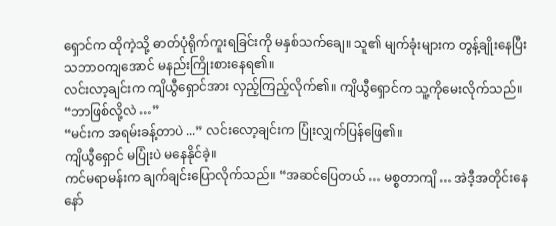ရှောင်က ထိုကဲ့သို့ ဓာတ်ပုံရိုက်ကူးရခြင်းကို မနှစ်သက်ချေ။ သူ၏ မျက်ခုံးများက တွန့်ချိုးနေပြီး သဘာဝကျအောင် မနည်းကြိုးစားနေရ၏။
လင်းလာ့ချင်းက ကျိယွီရှောင်အား လှည့်ကြည့်လိုက်၏။ ကျိယွီရှောင်က သူ့ကိုမေးလိုက်သည်။ “ဘာဖြစ်လို့လဲ …”
“မင်းက အရမ်းခန့်တာပဲ ...” လင်းလော့ချင်းက ပြုံးလျှက်ပြန်ဖြေ၏။
ကျိယွီရှောင် မပြုံးပဲ မနေနိုင်ခဲ့။
ကင်မရာမန်းက ချက်ချင်းပြောလိုက်သည်။ “အဆင်ပြေတယ် … မစ္စတာကျိ … အဲဒီ့အတိုင်းနေနော်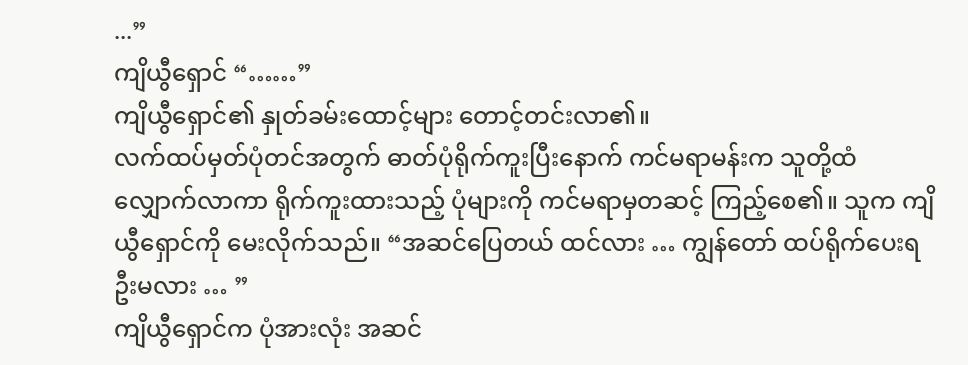...”
ကျိယွီရှောင် “……”
ကျိယွီရှောင်၏ နှုတ်ခမ်းထောင့်များ တောင့်တင်းလာ၏။
လက်ထပ်မှတ်ပုံတင်အတွက် ဓာတ်ပုံရိုက်ကူးပြီးနောက် ကင်မရာမန်းက သူတို့ထံ လျှောက်လာကာ ရိုက်ကူးထားသည့် ပုံများကို ကင်မရာမှတဆင့် ကြည့်စေ၏။ သူက ကျိယွီရှောင်ကို မေးလိုက်သည်။ “အဆင်ပြေတယ် ထင်လား … ကျွန်တော် ထပ်ရိုက်ပေးရဦးမလား … ”
ကျိယွီရှောင်က ပုံအားလုံး အဆင်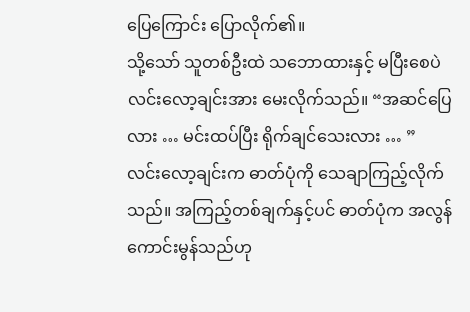ပြေကြောင်း ပြောလိုက်၏။
သို့သော် သူတစ်ဦးထဲ သဘောထားနှင့် မပြီးစေပဲ လင်းလော့ချင်းအား မေးလိုက်သည်။ “အဆင်ပြေလား … မင်းထပ်ပြီး ရိုက်ချင်သေးလား … ”
လင်းလော့ချင်းက ဓာတ်ပုံကို သေချာကြည့်လိုက်သည်။ အကြည့်တစ်ချက်နှင့်ပင် ဓာတ်ပုံက အလွန်ကောင်းမွန်သည်ဟု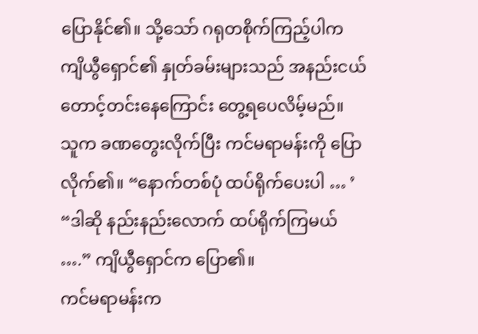ပြောနိုင်၏။ သို့သော် ဂရုတစိုက်ကြည့်ပါက ကျိယွီရှောင်၏ နှုတ်ခမ်းများသည် အနည်းငယ် တောင့်တင်းနေကြောင်း တွေ့ရပေလိမ့်မည်။
သူက ခဏတွေးလိုက်ပြီး ကင်မရာမန်းကို ပြောလိုက်၏။ “နောက်တစ်ပုံ ထပ်ရိုက်ပေးပါ … ’
“ဒါဆို နည်းနည်းလောက် ထပ်ရိုက်ကြမယ် ….” ကျိယွီရှောင်က ပြော၏။
ကင်မရာမန်းက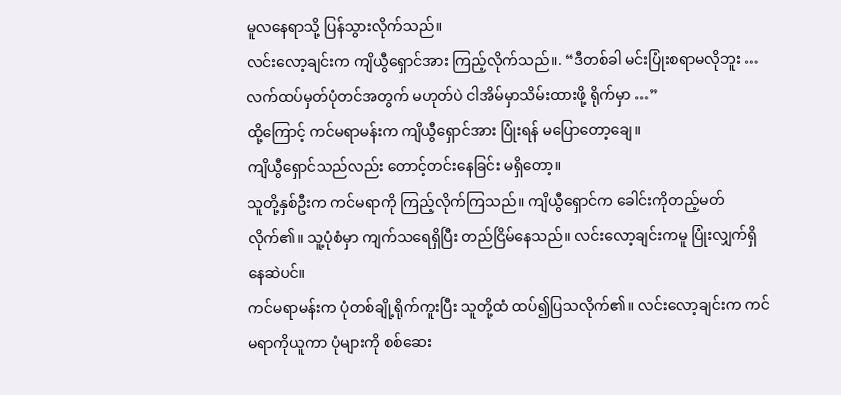မူလနေရာသို့ ပြန်သွားလိုက်သည်။
လင်းလော့ချင်းက ကျိယွီရှောင်အား ကြည့်လိုက်သည်။. “ဒီတစ်ခါ မင်းပြုံးစရာမလိုဘူး … လက်ထပ်မှတ်ပုံတင်အတွက် မဟုတ်ပဲ ငါအိမ်မှာသိမ်းထားဖို့ ရိုက်မှာ …”
ထို့ကြောင့် ကင်မရာမန်းက ကျိယွီရှောင်အား ပြုံးရန် မပြောတော့ချေ။
ကျိယွီရှောင်သည်လည်း တောင့်တင်းနေခြင်း မရှိတော့။
သူတို့နှစ်ဦးက ကင်မရာကို ကြည့်လိုက်ကြသည်။ ကျိယွီရှောင်က ခေါင်းကိုတည့်မတ်လိုက်၏။ သူ့ပုံစံမှာ ကျက်သရေရှိပြီး တည်ငြိမ်နေသည်။ လင်းလော့ချင်းကမူ ပြုံးလျှက်ရှိနေဆဲပင်။
ကင်မရာမန်းက ပုံတစ်ချို့ရိုက်ကူးပြီး သူတို့ထံ ထပ်၍ပြသလိုက်၏။ လင်းလော့ချင်းက ကင်မရာကိုယူကာ ပုံများကို စစ်ဆေး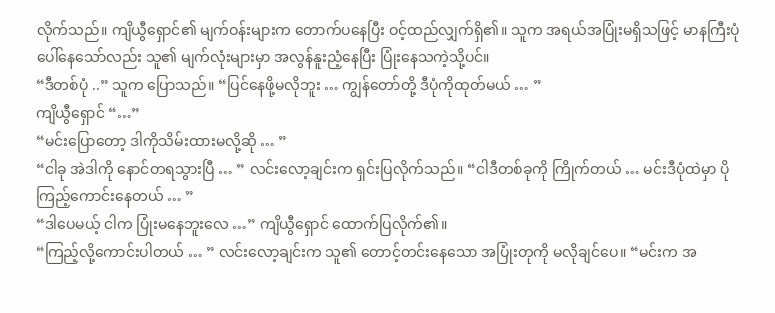လိုက်သည်။ ကျိယွီရှောင်၏ မျက်ဝန်းများက တောက်ပနေပြီး ဝင့်ထည်လျှက်ရှိ၏။ သူက အရယ်အပြုံးမရှိသဖြင့် မာနကြီးပုံပေါ်နေသော်လည်း သူ၏ မျက်လုံးများမှာ အလွန်နူးညံ့နေပြီး ပြုံးနေသကဲ့သို့ပင်။
“ဒီတစ်ပုံ ..” သူက ပြောသည်။ “ပြင်နေဖို့မလိုဘူး … ကျွန်တော်တို့ ဒီပုံကိုထုတ်မယ် … ”
ကျိယွီရှောင် “…”
“မင်းပြောတော့ ဒါကိုသိမ်းထားမလို့ဆို … ”
“ငါခု အဲဒါကို နောင်တရသွားပြီ … ” လင်းလော့ချင်းက ရှင်းပြလိုက်သည်။ “ငါဒီတစ်ခုကို ကြိုက်တယ် … မင်းဒီပုံထဲမှာ ပိုကြည့်ကောင်းနေတယ် … ”
“ဒါပေမယ့် ငါက ပြုံးမနေဘူးလေ …” ကျိယွီရှောင် ထောက်ပြလိုက်၏။
“ကြည့်လို့ကောင်းပါတယ် … ” လင်းလော့ချင်းက သူ၏ တောင့်တင်းနေသော အပြုံးတုကို မလိုချင်ပေ။ “မင်းက အ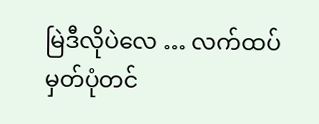မြဲဒီလိုပဲလေ … လက်ထပ်မှတ်ပုံတင်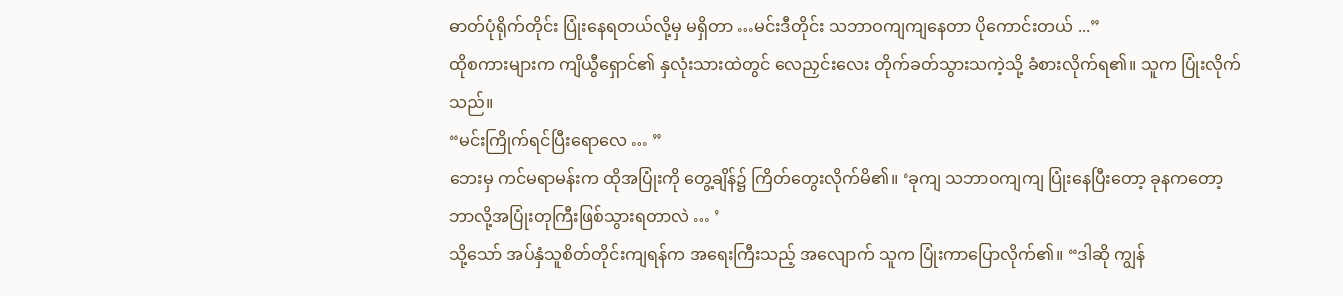ဓာတ်ပုံရိုက်တိုင်း ပြုံးနေရတယ်လို့မှ မရှိတာ …မင်းဒီတိုင်း သဘာဝကျကျနေတာ ပိုကောင်းတယ် ...”
ထိုစကားများက ကျိယွီရှောင်၏ နှလုံးသားထဲတွင် လေညှင်းလေး တိုက်ခတ်သွားသကဲ့သို့ ခံစားလိုက်ရ၏။ သူက ပြုံးလိုက်သည်။
“မင်းကြိုက်ရင်ပြီးရောလေ … ”
ဘေးမှ ကင်မရာမန်းက ထိုအပြုံးကို တွေ့ချိန်၌ ကြိတ်တွေးလိုက်မိ၏။ ‘ခုကျ သဘာဝကျကျ ပြုံးနေပြီးတော့ ခုနကတော့ ဘာလို့အပြုံးတုကြီးဖြစ်သွားရတာလဲ … ’
သို့သော် အပ်နှံသူစိတ်တိုင်းကျရန်က အရေးကြီးသည့် အလျောက် သူက ပြုံးကာပြောလိုက်၏။ “ဒါဆို ကျွန်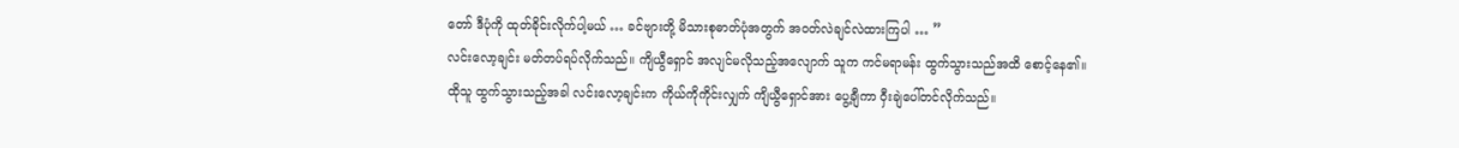တော် ဒီပုံကို ထုတ်ခိုင်းလိုက်ပါ့မယ် … ခင်ဗျားတို့ မိသားစုဓာတ်ပုံအတွက် အဝတ်လဲချင်လဲထားကြပါ … ”
လင်းလော့ချင်း မတ်တပ်ရပ်လိုက်သည်။ ကျိယွီရှောင် အလျင်မလိုသည့်အလျောက် သူက ကင်မရာမန်း ထွက်သွားသည်အထိ စောင့်နေ၏။
ထိုသူ ထွက်သွားသည့်အခါ လင်းလော့ချင်းက ကိုယ်ကိုကိုင်းလျှက် ကျိယွီရှောင်အား ပွေ့ချီကာ ဝှီးချဲပေါ်တင်လိုက်သည်။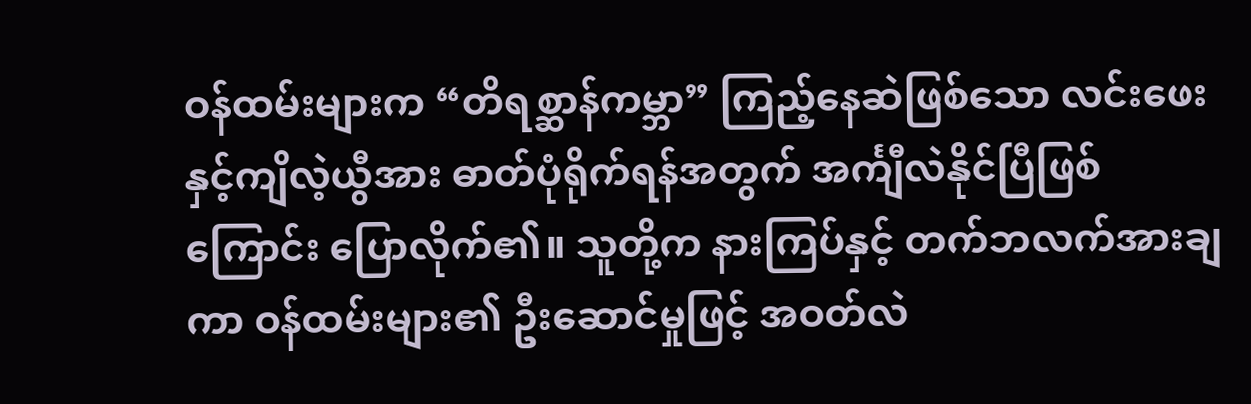ဝန်ထမ်းများက “တိရစ္ဆာန်ကမ္ဘာ” ကြည့်နေဆဲဖြစ်သော လင်းဖေးနှင့်ကျိလဲ့ယွီအား ဓာတ်ပုံရိုက်ရန်အတွက် အင်္ကျီလဲနိုင်ပြီဖြစ်ကြောင်း ပြောလိုက်၏။ သူတို့က နားကြပ်နှင့် တက်ဘလက်အားချကာ ဝန်ထမ်းများ၏ ဦးဆောင်မှုဖြင့် အဝတ်လဲ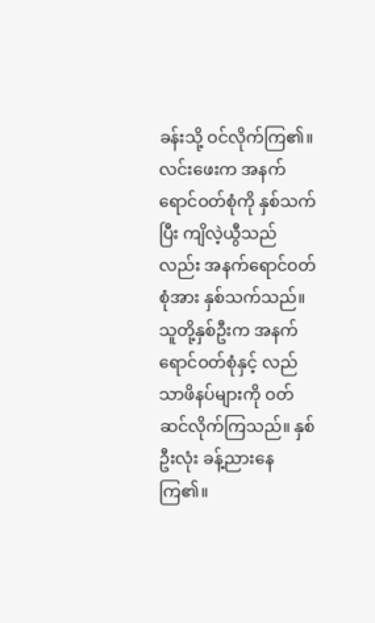ခန်းသို့ ဝင်လိုက်ကြ၏။
လင်းဖေးက အနက်ရောင်ဝတ်စုံကို နှစ်သက်ပြီး ကျိလဲ့ယွီသည်လည်း အနက်ရောင်ဝတ်စုံအား နှစ်သက်သည်။ သူတို့နှစ်ဦးက အနက်ရောင်ဝတ်စုံနှင့် လည်သာဖိနပ်များကို ဝတ်ဆင်လိုက်ကြသည်။ နှစ်ဦးလုံး ခန့်ညားနေကြ၏။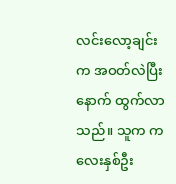လင်းလော့ချင်းက အဝတ်လဲပြီးနောက် ထွက်လာသည်။ သူက ကလေးနှစ်ဦး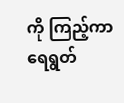ကို ကြည့်ကာ ရေရွတ်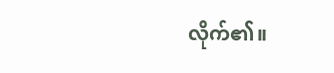လိုက်၏။